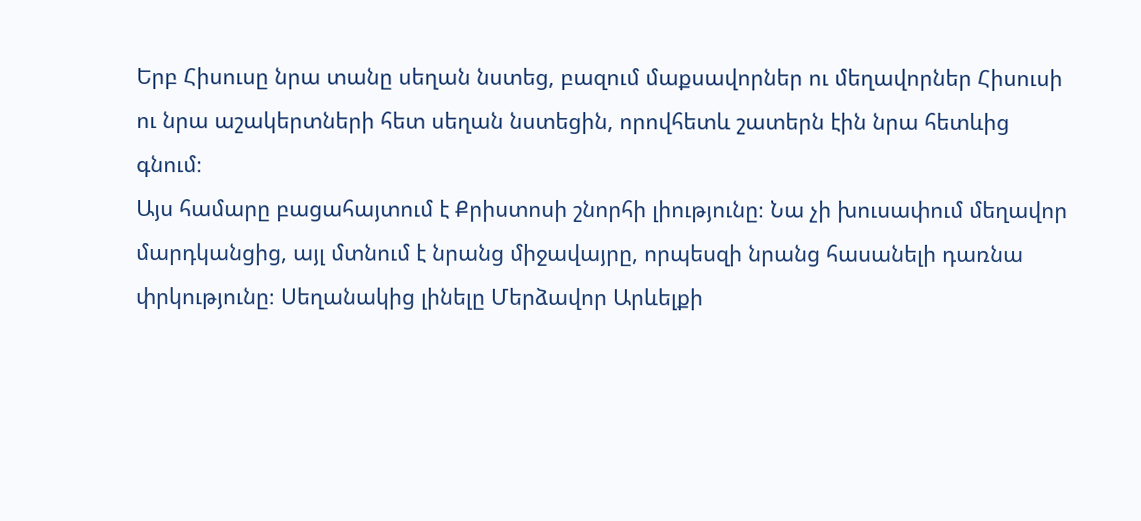Երբ Հիսուսը նրա տանը սեղան նստեց, բազում մաքսավորներ ու մեղավորներ Հիսուսի ու նրա աշակերտների հետ սեղան նստեցին, որովհետև շատերն էին նրա հետևից գնում։
Այս համարը բացահայտում է Քրիստոսի շնորհի լիությունը։ Նա չի խուսափում մեղավոր մարդկանցից, այլ մտնում է նրանց միջավայրը, որպեսզի նրանց հասանելի դառնա փրկությունը։ Սեղանակից լինելը Մերձավոր Արևելքի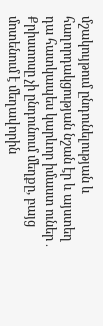մշակույթում ընդունելության և հաղորդակցության նշան էր և այստեղ դա հատկապես կարևոր իմաստ ուներ․ Քրիստոսը չի ընդունում մեղքը, բայց մոտենում է մեղավորին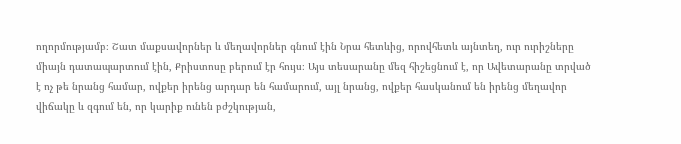ողորմությամբ։ Շատ մաքսավորներ և մեղավորներ գնում էին Նրա հետևից, որովհետև այնտեղ, ուր ուրիշները միայն դատապարտում էին, Քրիստոսը բերում էր հույս։ Այս տեսարանը մեզ հիշեցնում է, որ Ավետարանը տրված է ոչ թե նրանց համար, ովքեր իրենց արդար են համարում, այլ նրանց, ովքեր հասկանում են իրենց մեղավոր վիճակը և զգում են, որ կարիք ունեն բժշկության,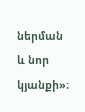ներման և նոր կյանքի»։